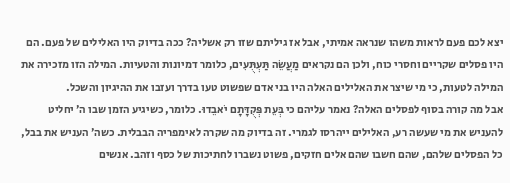יצא לכם פעם לראות משהו שנראה אמיתי, אבל אז גיליתם שזו רק אשליה? ככה בדיוק היו האלילים של פעם. הם היו פסלים שקריים וחסרי כוח, ולכן הם נקראים מַעֲשֵׂה תַּעְתֻּעִים, כלומר דמיונות והטעיות. המילה הזו מזכירה את המילה לטעות, כי מי שיצר את האלילים האלה היו בני אדם שפשוט טעו בדרך ועזבו את ההיגיון והשכל.
אבל מה קורה בסוף לפסלים האלה? נאמר עליהם כי בְּעֵת פְּקֻדָּתָם יֹאבֵדוּ. כלומר, כשיגיע הזמן שבו ה׳ יחליט להעניש את מי שעשה רע, האלילים ייהרסו לגמרי. זה בדיוק מה שקרה לאימפריה הבבלית. כשה׳ העניש את בבל, כל הפסלים שלהם, שהם חשבו שהם אלים חזקים, פשוט נשברו לחתיכות של כסף וזהב. אנשים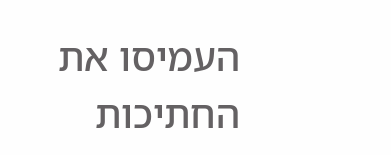העמיסו את החתיכות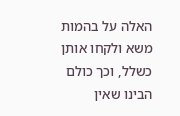האלה על בהמות משא ולקחו אותן כשלל, וכך כולם הבינו שאין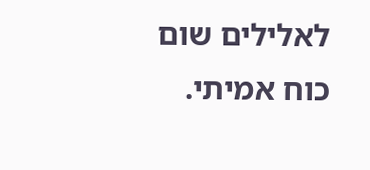לאלילים שום כוח אמיתי.